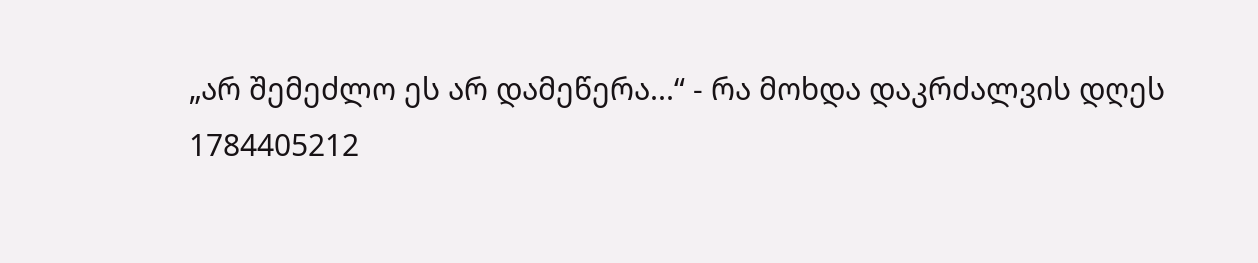„არ შემეძლო ეს არ დამეწერა...“ - რა მოხდა დაკრძალვის დღეს
1784405212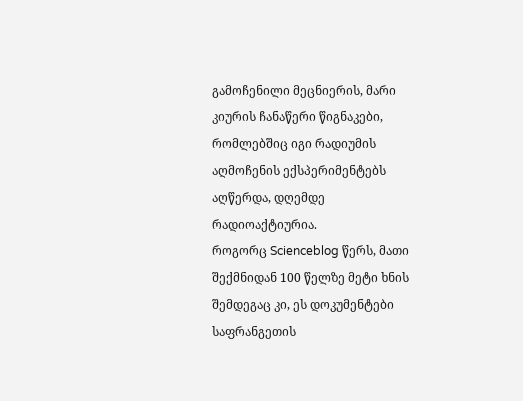გამოჩენილი მეცნიერის, მარი კიურის ჩანაწერი წიგნაკები, რომლებშიც იგი რადიუმის აღმოჩენის ექსპერიმენტებს აღწერდა, დღემდე რადიოაქტიურია.
როგორც Scienceblog წერს, მათი შექმნიდან 100 წელზე მეტი ხნის შემდეგაც კი, ეს დოკუმენტები საფრანგეთის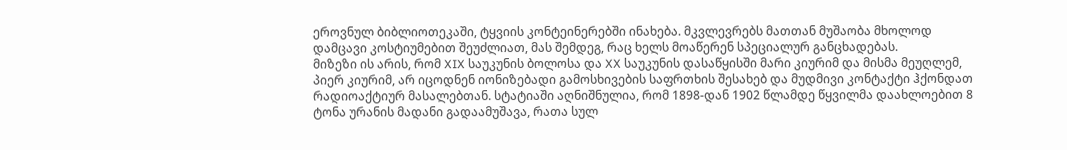ეროვნულ ბიბლიოთეკაში, ტყვიის კონტეინერებში ინახება. მკვლევრებს მათთან მუშაობა მხოლოდ დამცავი კოსტიუმებით შეუძლიათ, მას შემდეგ, რაც ხელს მოაწერენ სპეციალურ განცხადებას.
მიზეზი ის არის, რომ XIX საუკუნის ბოლოსა და XX საუკუნის დასაწყისში მარი კიურიმ და მისმა მეუღლემ, პიერ კიურიმ, არ იცოდნენ იონიზებადი გამოსხივების საფრთხის შესახებ და მუდმივი კონტაქტი ჰქონდათ რადიოაქტიურ მასალებთან. სტატიაში აღნიშნულია, რომ 1898-დან 1902 წლამდე წყვილმა დაახლოებით 8 ტონა ურანის მადანი გადაამუშავა, რათა სულ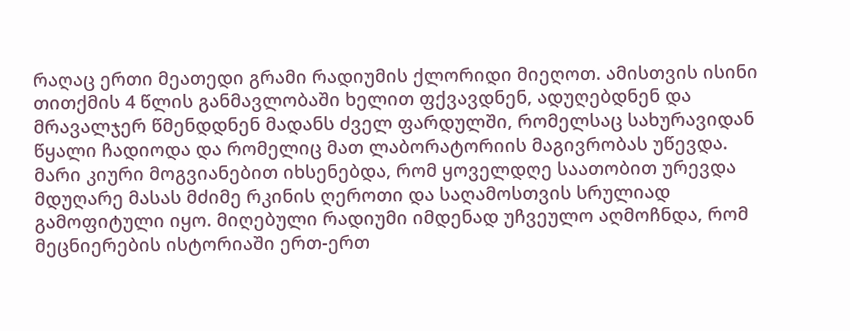რაღაც ერთი მეათედი გრამი რადიუმის ქლორიდი მიეღოთ. ამისთვის ისინი თითქმის 4 წლის განმავლობაში ხელით ფქვავდნენ, ადუღებდნენ და მრავალჯერ წმენდდნენ მადანს ძველ ფარდულში, რომელსაც სახურავიდან წყალი ჩადიოდა და რომელიც მათ ლაბორატორიის მაგივრობას უწევდა.
მარი კიური მოგვიანებით იხსენებდა, რომ ყოველდღე საათობით ურევდა მდუღარე მასას მძიმე რკინის ღეროთი და საღამოსთვის სრულიად გამოფიტული იყო. მიღებული რადიუმი იმდენად უჩვეულო აღმოჩნდა, რომ მეცნიერების ისტორიაში ერთ-ერთ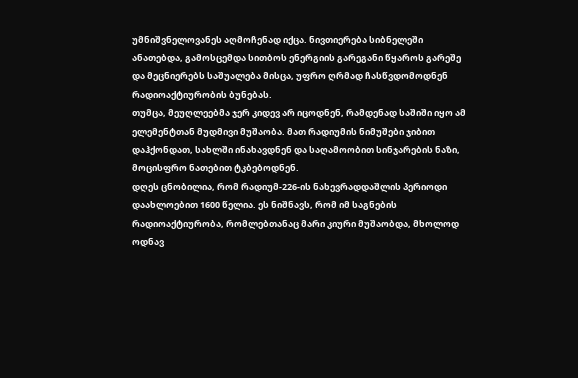უმნიშვნელოვანეს აღმოჩენად იქცა. ნივთიერება სიბნელეში ანათებდა, გამოსცემდა სითბოს ენერგიის გარეგანი წყაროს გარეშე და მეცნიერებს საშუალება მისცა, უფრო ღრმად ჩასწვდომოდნენ რადიოაქტიურობის ბუნებას.
თუმცა, მეუღლეებმა ჯერ კიდევ არ იცოდნენ, რამდენად საშიში იყო ამ ელემენტთან მუდმივი მუშაობა. მათ რადიუმის ნიმუშები ჯიბით დაჰქონდათ, სახლში ინახავდნენ და საღამოობით სინჯარების ნაზი, მოცისფრო ნათებით ტკბებოდნენ.
დღეს ცნობილია, რომ რადიუმ-226-ის ნახევრადდაშლის პერიოდი დაახლოებით 1600 წელია. ეს ნიშნავს, რომ იმ საგნების რადიოაქტიურობა, რომლებთანაც მარი კიური მუშაობდა, მხოლოდ ოდნავ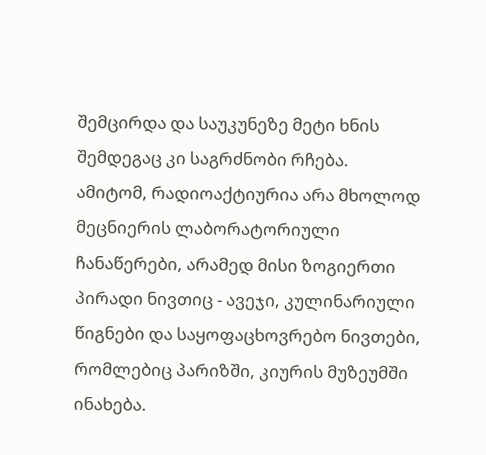შემცირდა და საუკუნეზე მეტი ხნის შემდეგაც კი საგრძნობი რჩება.
ამიტომ, რადიოაქტიურია არა მხოლოდ მეცნიერის ლაბორატორიული ჩანაწერები, არამედ მისი ზოგიერთი პირადი ნივთიც - ავეჯი, კულინარიული წიგნები და საყოფაცხოვრებო ნივთები, რომლებიც პარიზში, კიურის მუზეუმში ინახება.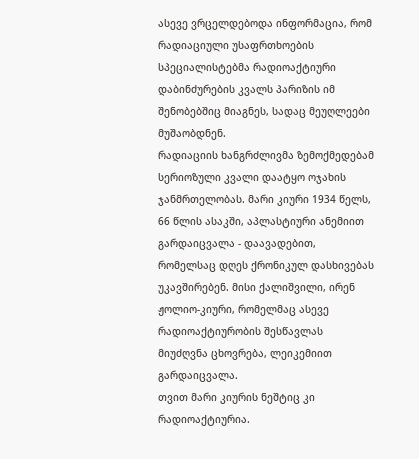ასევე ვრცელდებოდა ინფორმაცია, რომ რადიაციული უსაფრთხოების სპეციალისტებმა რადიოაქტიური დაბინძურების კვალს პარიზის იმ შენობებშიც მიაგნეს, სადაც მეუღლეები მუშაობდნენ.
რადიაციის ხანგრძლივმა ზემოქმედებამ სერიოზული კვალი დაატყო ოჯახის ჯანმრთელობას. მარი კიური 1934 წელს, 66 წლის ასაკში, აპლასტიური ანემიით გარდაიცვალა - დაავადებით, რომელსაც დღეს ქრონიკულ დასხივებას უკავშირებენ. მისი ქალიშვილი, ირენ ჟოლიო-კიური, რომელმაც ასევე რადიოაქტიურობის შესწავლას მიუძღვნა ცხოვრება, ლეიკემიით გარდაიცვალა.
თვით მარი კიურის ნეშტიც კი რადიოაქტიურია.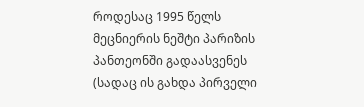როდესაც 1995 წელს მეცნიერის ნეშტი პარიზის პანთეონში გადაასვენეს (სადაც ის გახდა პირველი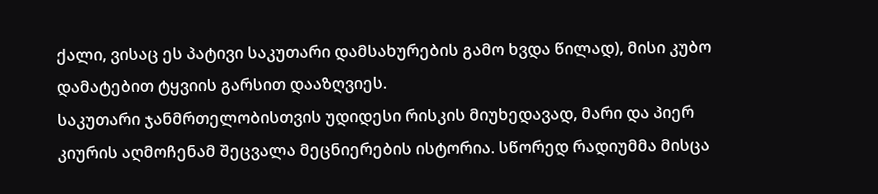ქალი, ვისაც ეს პატივი საკუთარი დამსახურების გამო ხვდა წილად), მისი კუბო დამატებით ტყვიის გარსით დააზღვიეს.
საკუთარი ჯანმრთელობისთვის უდიდესი რისკის მიუხედავად, მარი და პიერ კიურის აღმოჩენამ შეცვალა მეცნიერების ისტორია. სწორედ რადიუმმა მისცა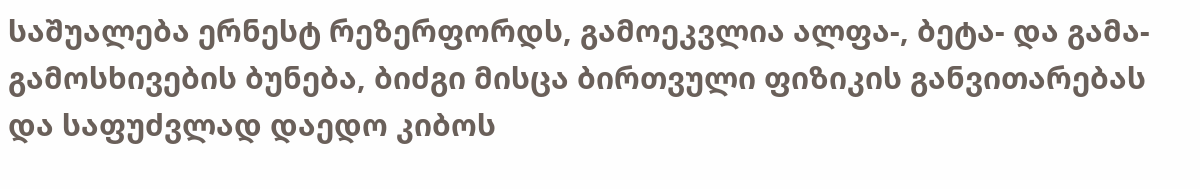საშუალება ერნესტ რეზერფორდს, გამოეკვლია ალფა-, ბეტა- და გამა-გამოსხივების ბუნება, ბიძგი მისცა ბირთვული ფიზიკის განვითარებას და საფუძვლად დაედო კიბოს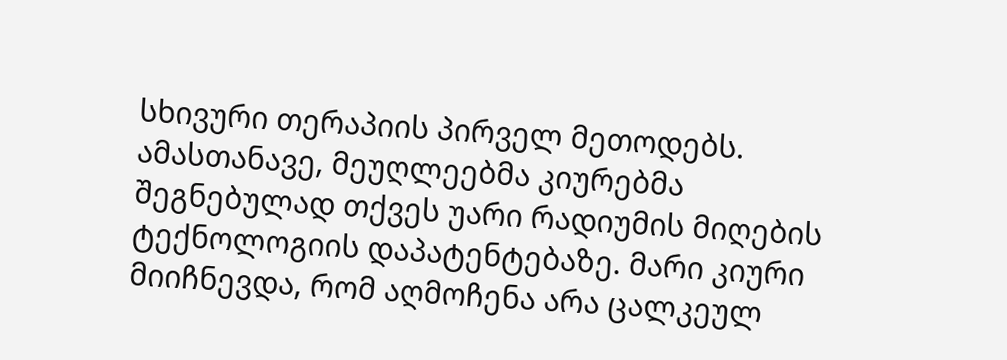სხივური თერაპიის პირველ მეთოდებს.
ამასთანავე, მეუღლეებმა კიურებმა შეგნებულად თქვეს უარი რადიუმის მიღების ტექნოლოგიის დაპატენტებაზე. მარი კიური მიიჩნევდა, რომ აღმოჩენა არა ცალკეულ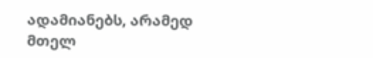ადამიანებს, არამედ მთელ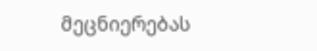მეცნიერებას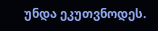უნდა ეკუთვნოდეს.